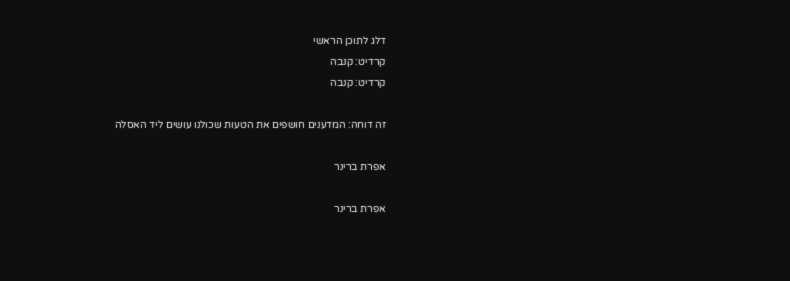דלג לתוכן הראשי
קרדיט: קנבה
קרדיט: קנבה

זה דוחה: המדענים חושפים את הטעות שכולנו עושים ליד האסלה

אפרת ברינר

אפרת ברינר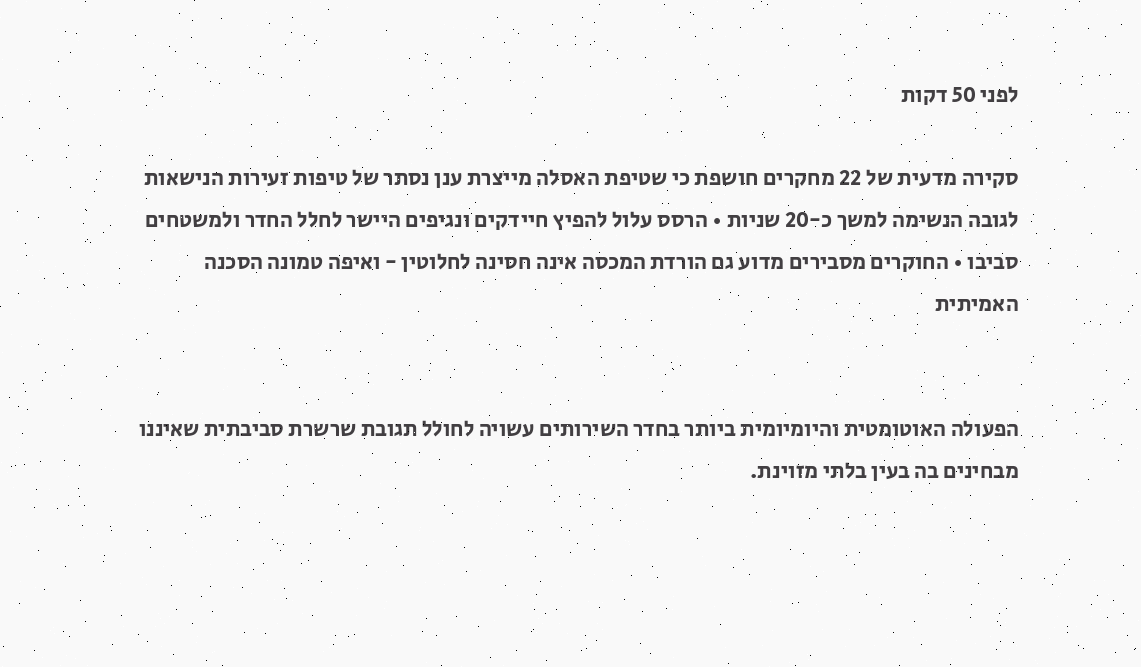לפני 50 דקות

סקירה מדעית של 22 מחקרים חושפת כי שטיפת האסלה מייצרת ענן נסתר של טיפות זעירות הנישאות לגובה הנשימה למשך כ-20 שניות • הרסס עלול להפיץ חיידקים ונגיפים היישר לחלל החדר ולמשטחים סביבו • החוקרים מסבירים מדוע גם הורדת המכסה אינה חסינה לחלוטין - ואיפה טמונה הסכנה האמיתית


הפעולה האוטומטית והיומיומית ביותר בחדר השירותים עשויה לחולל תגובת שרשרת סביבתית שאיננו מבחינים בה בעין בלתי מזוינת.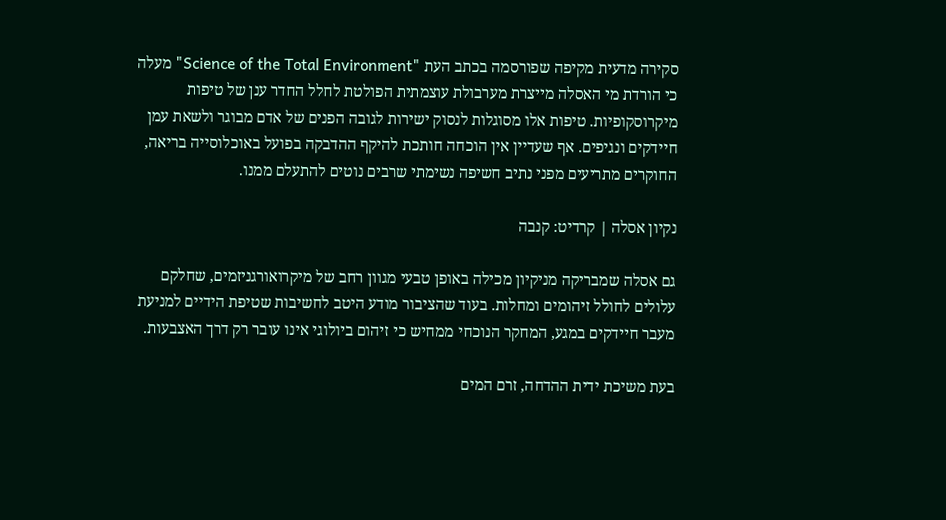סקירה מדעית מקיפה שפורסמה בכתב העת "Science of the Total Environment" מעלה כי הורדת מי האסלה מייצרת מערבולת עוצמתית הפולטת לחלל החדר ענן של טיפות מיקרוסקופיות. טיפות אלו מסוגלות לנסוק ישירות לגובה הפנים של אדם מבוגר ולשאת עמן חיידקים ונגיפים. אף שעדיין אין הוכחה חותכת להיקף ההדבקה בפועל באוכלוסייה בריאה, החוקרים מתריעים מפני נתיב חשיפה נשימתי שרבים נוטים להתעלם ממנו.

נקיון אסלה | קרדיט: קנבה

גם אסלה שמבריקה מניקיון מכילה באופן טבעי מגוון רחב של מיקרואורגניזמים, שחלקם עלולים לחולל זיהומים ומחלות. בעוד שהציבור מודע היטב לחשיבות שטיפת הידיים למניעת מעבר חיידקים במגע, המחקר הנוכחי ממחיש כי זיהום ביולוגי אינו עובר רק דרך האצבעות.

בעת משיכת ידית ההדחה, זרם המים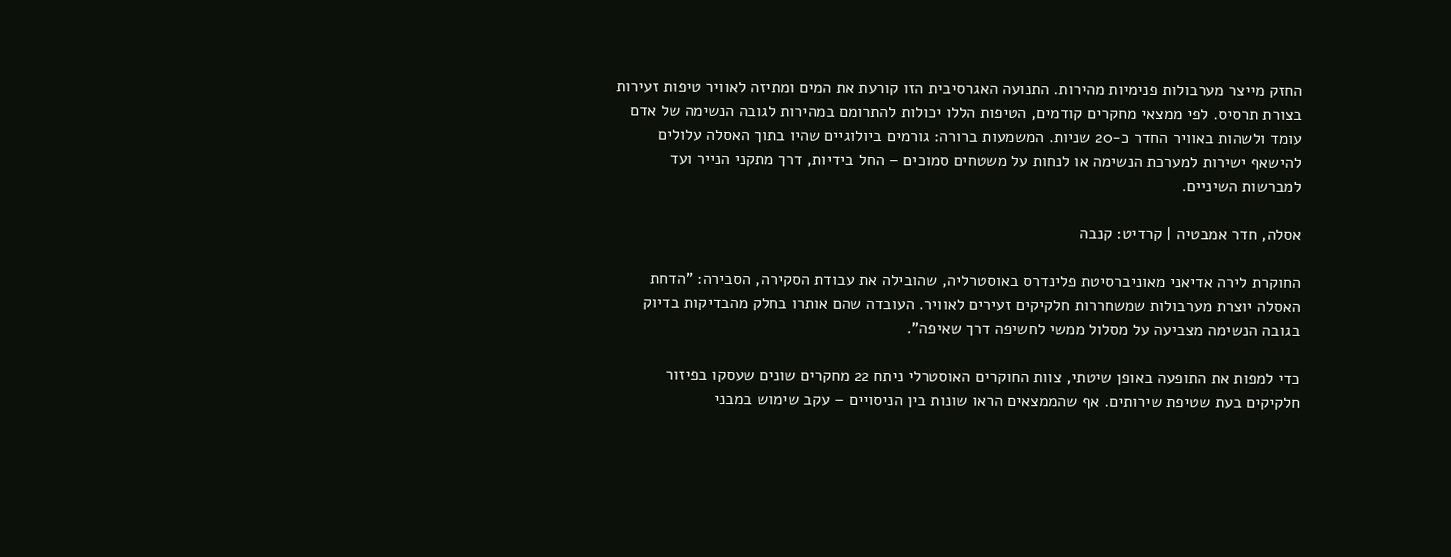החזק מייצר מערבולות פנימיות מהירות. התנועה האגרסיבית הזו קורעת את המים ומתיזה לאוויר טיפות זעירות בצורת תרסיס. לפי ממצאי מחקרים קודמים, הטיפות הללו יכולות להתרומם במהירות לגובה הנשימה של אדם עומד ולשהות באוויר החדר כ-20 שניות. המשמעות ברורה: גורמים ביולוגיים שהיו בתוך האסלה עלולים להישאף ישירות למערכת הנשימה או לנחות על משטחים סמוכים – החל בידיות, דרך מתקני הנייר ועד למברשות השיניים.

אסלה, חדר אמבטיה | קרדיט: קנבה

החוקרת לירה אדיאני מאוניברסיטת פלינדרס באוסטרליה, שהובילה את עבודת הסקירה, הסבירה: "הדחת האסלה יוצרת מערבולות שמשחררות חלקיקים זעירים לאוויר. העובדה שהם אותרו בחלק מהבדיקות בדיוק בגובה הנשימה מצביעה על מסלול ממשי לחשיפה דרך שאיפה".

כדי למפות את התופעה באופן שיטתי, צוות החוקרים האוסטרלי ניתח 22 מחקרים שונים שעסקו בפיזור חלקיקים בעת שטיפת שירותים. אף שהממצאים הראו שונות בין הניסויים – עקב שימוש במבני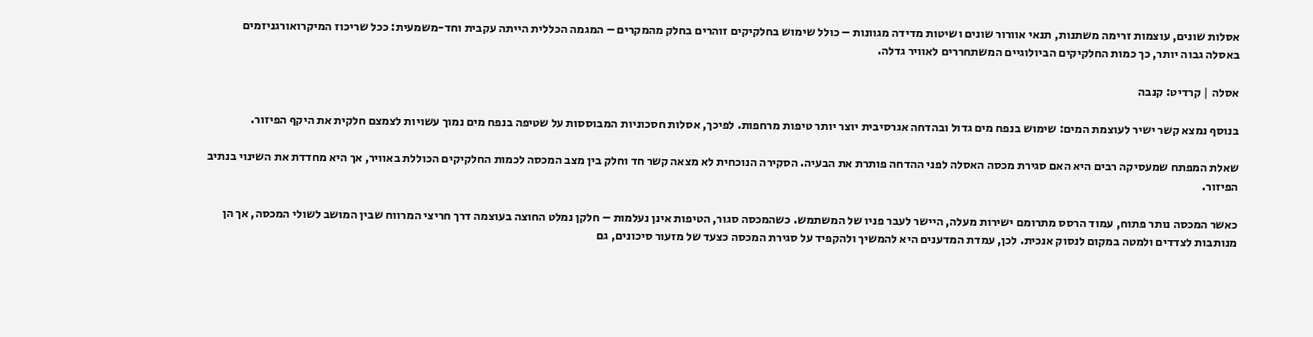אסלות שונים, עוצמות זרימה משתנות, תנאי אוורור שונים ושיטות מדידה מגוונות – כולל שימוש בחלקיקים זוהרים בחלק מהמקרים – המגמה הכללית הייתה עקבית וחד-משמעית: ככל שריכוז המיקרואורגניזמים באסלה גבוה יותר, כך כמות החלקיקים הביולוגיים המשתחררים לאוויר גדלה.

אסלה | קרדיט: קנבה

בנוסף נמצא קשר ישיר לעוצמת המים: שימוש בנפח מים גדול ובהדחה אגרסיבית יוצר יותר טיפות מרחפות. לפיכך, אסלות חסכוניות המבוססות על שטיפה בנפח מים נמוך עשויות לצמצם חלקית את היקף הפיזור.

שאלת המפתח שמעסיקה רבים היא האם סגירת מכסה האסלה לפני ההדחה פותרת את הבעיה. הסקירה הנוכחית לא מצאה קשר חד וחלק בין מצב המכסה לכמות החלקיקים הכוללת באוויר, אך היא מחדדת את השינוי בנתיב הפיזור.

כאשר המכסה נותר פתוח, עמוד הרסס מתרומם ישירות מעלה, היישר לעבר פניו של המשתמש. כשהמכסה סגור, הטיפות אינן נעלמות – חלקן נמלט החוצה בעוצמה דרך חריצי המרווח שבין המושב לשולי המכסה, אך הן מנותבות לצדדים ולמטה במקום לנסוק אנכית. לכן, עמדת המדענים היא להמשיך ולהקפיד על סגירת המכסה כצעד של מזעור סיכונים, גם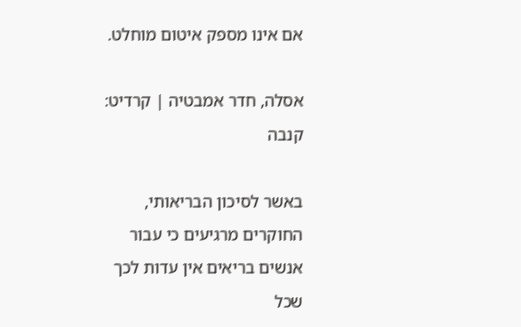אם אינו מספק איטום מוחלט.

אסלה, חדר אמבטיה | קרדיט: קנבה

באשר לסיכון הבריאותי, החוקרים מרגיעים כי עבור אנשים בריאים אין עדות לכך שכל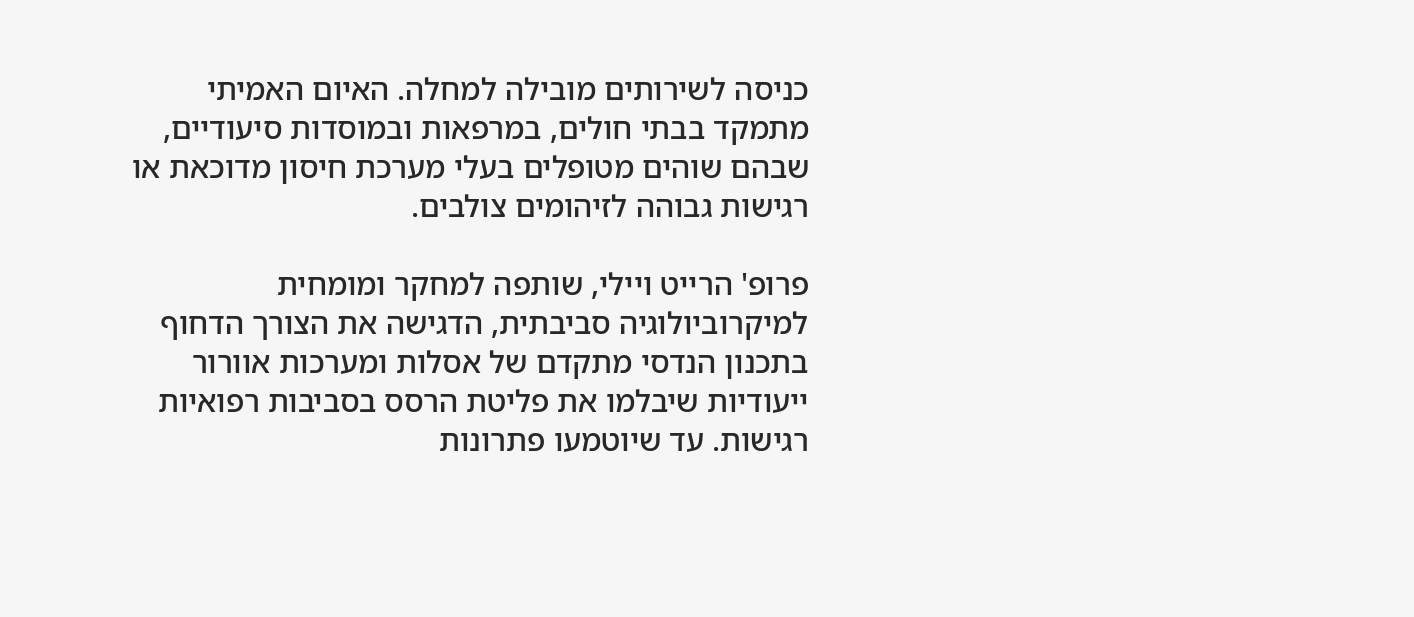כניסה לשירותים מובילה למחלה. האיום האמיתי מתמקד בבתי חולים, במרפאות ובמוסדות סיעודיים, שבהם שוהים מטופלים בעלי מערכת חיסון מדוכאת או רגישות גבוהה לזיהומים צולבים.

פרופ' הרייט ויילי, שותפה למחקר ומומחית למיקרוביולוגיה סביבתית, הדגישה את הצורך הדחוף בתכנון הנדסי מתקדם של אסלות ומערכות אוורור ייעודיות שיבלמו את פליטת הרסס בסביבות רפואיות רגישות. עד שיוטמעו פתרונות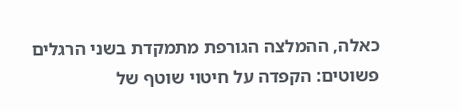כאלה, ההמלצה הגורפת מתמקדת בשני הרגלים פשוטים: הקפדה על חיטוי שוטף של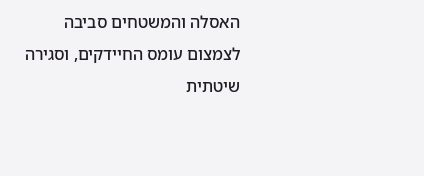האסלה והמשטחים סביבה לצמצום עומס החיידקים, וסגירה שיטתית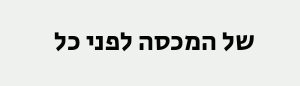של המכסה לפני כל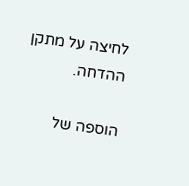לחיצה על מתקן ההדחה.

הוספה של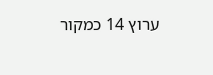ערוץ 14 כמקור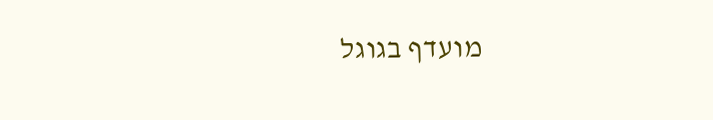מועדף בגוגל